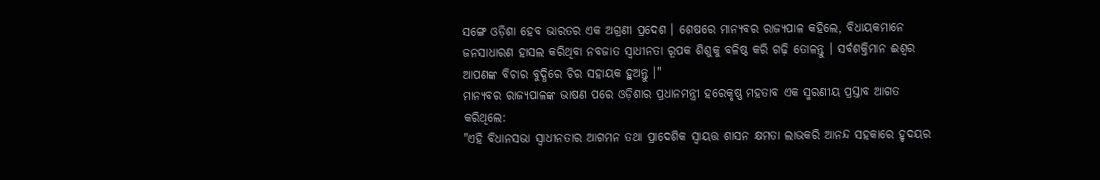ସଙ୍ଗେ ଓଡ଼ିଶା ହେବ ଭାରତର ଏକ ଅଗ୍ରଣୀ ପ୍ରଦେଶ । ଶେଷରେ ମାନ୍ୟବର ରାଜ୍ୟପାଳ କହିଲେ, ବିଧାୟକମାନେ ଜନସାଧାରଣ ହାସଲ କରିଥିବା ନବଜାତ ସ୍ୱାଧୀନତା ରୂପକ ଶିଶୁକୁ ବଳିଷ୍ଠ କରି ଗଢ଼ି ତୋଳନ୍ତୁ । ସର୍ବଶକ୍ତିମାନ ଈଶ୍ୱର ଆପଣଙ୍କ ବିଚାର ବୁଦ୍ଧିରେ ଚିର ସହାୟକ ହୁଅନ୍ତୁ ।"
ମାନ୍ୟବର ରାଜ୍ୟପାଳଙ୍କ ଭାଷଣ ପରେ ଓଡ଼ିଶାର ପ୍ରଧାନମନ୍ତ୍ରୀ ହରେକୃଷ୍ଣ ମହତାବ ଏକ ସ୍ମରଣୀୟ ପ୍ରସ୍ତାବ ଆଗତ କରିଥିଲେ:
"ଏହି ବିଧାନସଭା ସ୍ୱାଧୀନତାର ଆଗମନ ତଥା ପ୍ରାଦେଶିକ ସ୍ୱାୟତ୍ତ ଶାସନ କ୍ଷମତା ଲାଭକରି ଆନନ୍ଦ ସହକାରେ ହୃଦୟର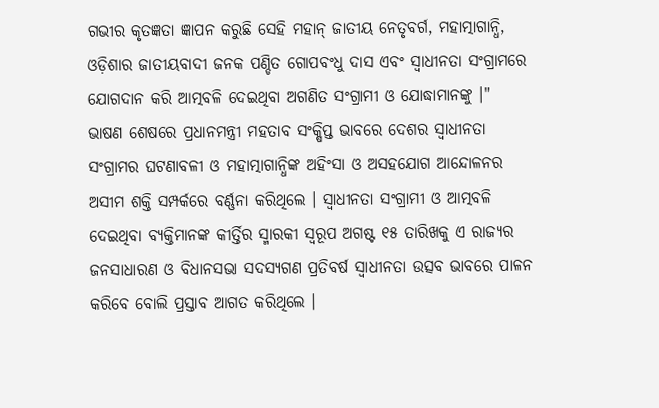ଗଭୀର କୃତଜ୍ଞତା ଜ୍ଞାପନ କରୁଛି ସେହି ମହାନ୍ ଜାତୀୟ ନେତୃବର୍ଗ, ମହାତ୍ମାଗାନ୍ଧି, ଓଡ଼ିଶାର ଜାତୀୟବାଦୀ ଜନକ ପଣ୍ଡିତ ଗୋପବଂଧୁ ଦାସ ଏବଂ ସ୍ୱାଧୀନତା ସଂଗ୍ରାମରେ ଯୋଗଦାନ କରି ଆତ୍ମବଳି ଦେଇଥିବା ଅଗଣିତ ସଂଗ୍ରାମୀ ଓ ଯୋଦ୍ଧାମାନଙ୍କୁ ।"
ଭାଷଣ ଶେଷରେ ପ୍ରଧାନମନ୍ତ୍ରୀ ମହତାବ ସଂକ୍ଷିପ୍ତ ଭାବରେ ଦେଶର ସ୍ୱାଧୀନତା ସଂଗ୍ରାମର ଘଟଣାବଳୀ ଓ ମହାତ୍ମାଗାନ୍ଧିଙ୍କ ଅହିଂସା ଓ ଅସହଯୋଗ ଆନ୍ଦୋଳନର ଅସୀମ ଶକ୍ତି ସମ୍ପର୍କରେ ବର୍ଣ୍ଣନା କରିଥିଲେ । ସ୍ୱାଧୀନତା ସଂଗ୍ରାମୀ ଓ ଆତ୍ମବଳି ଦେଇଥିବା ବ୍ୟକ୍ତିମାନଙ୍କ କୀର୍ତ୍ତିର ସ୍ମାରକୀ ସ୍ୱରୂପ ଅଗଷ୍ଟ ୧୫ ତାରିଖକୁ ଏ ରାଜ୍ୟର ଜନସାଧାରଣ ଓ ବିଧାନସଭା ସଦସ୍ୟଗଣ ପ୍ରତିବର୍ଷ ସ୍ୱାଧୀନତା ଉତ୍ସବ ଭାବରେ ପାଳନ କରିବେ ବୋଲି ପ୍ରସ୍ତାବ ଆଗତ କରିଥିଲେ ।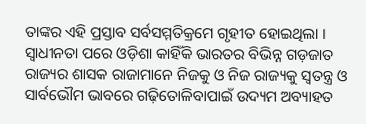ତାଙ୍କର ଏହି ପ୍ରସ୍ତାବ ସର୍ବସମ୍ମତିକ୍ରମେ ଗୃହୀତ ହୋଇଥିଲା ।
ସ୍ୱାଧୀନତା ପରେ ଓଡ଼ିଶା କାହିଁକି ଭାରତର ବିଭିନ୍ନ ଗଡ଼ଜାତ ରାଜ୍ୟର ଶାସକ ରାଜାମାନେ ନିଜକୁ ଓ ନିଜ ରାଜ୍ୟକୁ ସ୍ୱତନ୍ତ୍ର ଓ ସାର୍ବଭୌମ ଭାବରେ ଗଢ଼ିତୋଳିବାପାଇଁ ଉଦ୍ୟମ ଅବ୍ୟାହତ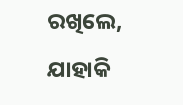ରଖିଲେ, ଯାହାକି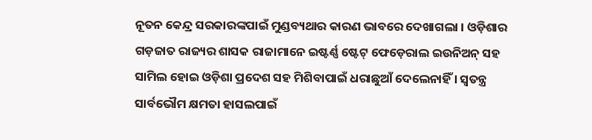ନୂତନ କେନ୍ଦ୍ର ସରକାରଙ୍କପାଇଁ ମୁଣ୍ଡବ୍ୟଥାର କାରଣ ଭାବରେ ଦେଖାଗଲା । ଓଡ଼ିଶାର ଗଡ଼ଜାତ ରାଜ୍ୟର ଶାସକ ରାଜାମାନେ ଇଷ୍ଟର୍ଣ୍ଣ ଷ୍ଟେଟ୍ ଫେଡ଼େରାଲ ଇଉନିଅନ୍ ସହ ସାମିଲ ହୋଇ ଓଡ଼ିଶା ପ୍ରଦେଶ ସହ ମିଶିବାପାଇଁ ଧରାଛୁଆଁ ଦେଲେନାହିଁ । ସ୍ୱତନ୍ତ୍ର ସାର୍ବଭୌମ କ୍ଷମତା ହାସଲପାଇଁ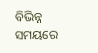ବିଭିନ୍ନ ସମୟରେ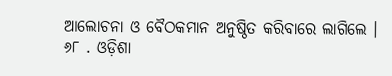ଆଲୋଚନା ଓ ବୈଠକମାନ ଅନୁଷ୍ଠିତ କରିବାରେ ଲାଗିଲେ ।
୬୮ . ଓଡ଼ିଶା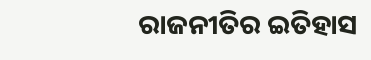ରାଜନୀତିର ଇତିହାସ